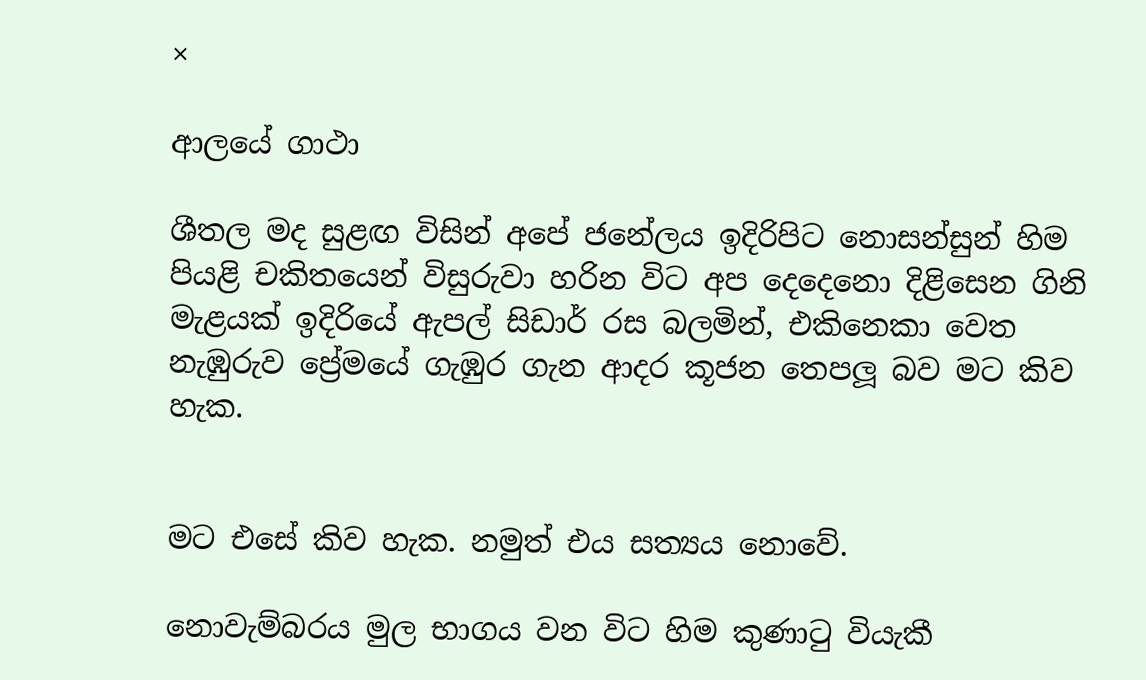×

ආලයේ ගාථා

ශීතල මද සුළඟ විසින් අපේ ජනේලය ඉදිරිපිට නොසන්සුන් හිම පියළි චකිතයෙන් විසුරුවා හරින විට අප දෙදෙනො දිළිසෙන ගිනි මැළයක් ඉදිරියේ ඇපල් සිඩාර් රස බලමින්, එකිනෙකා වෙත නැඹුරුව ප්‍රේමයේ ගැඹුර ගැන ආදර කූජන තෙපලූ බව මට කිව හැක.


මට එසේ කිව හැක. නමුත් එය සත්‍යය නොවේ.

නොවැම්බරය මුල භාගය වන විට හිම කුණාටු වියැකී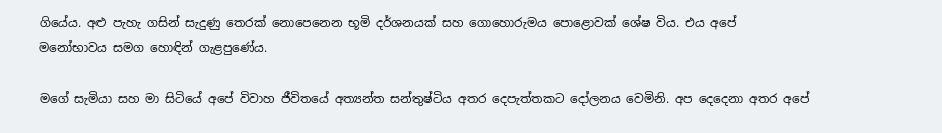ගියේය. අළු පැහැ ගසින් සැදුණු තෙරක් නොපෙනෙන භූමි දර්ශනයක් සහ ගොහොරුමය පොළොවක් ශේෂ විය. එය අපේ මනෝභාවය සමග හොඳින් ගැළපුණේය.

මගේ සැමියා සහ මා සිටියේ අපේ විවාහ ජීවිතයේ අත්‍යන්ත සන්තුෂ්ටිය අතර දෙපැත්තකට දෝලනය වෙමිනි. අප දෙදෙනා අතර අපේ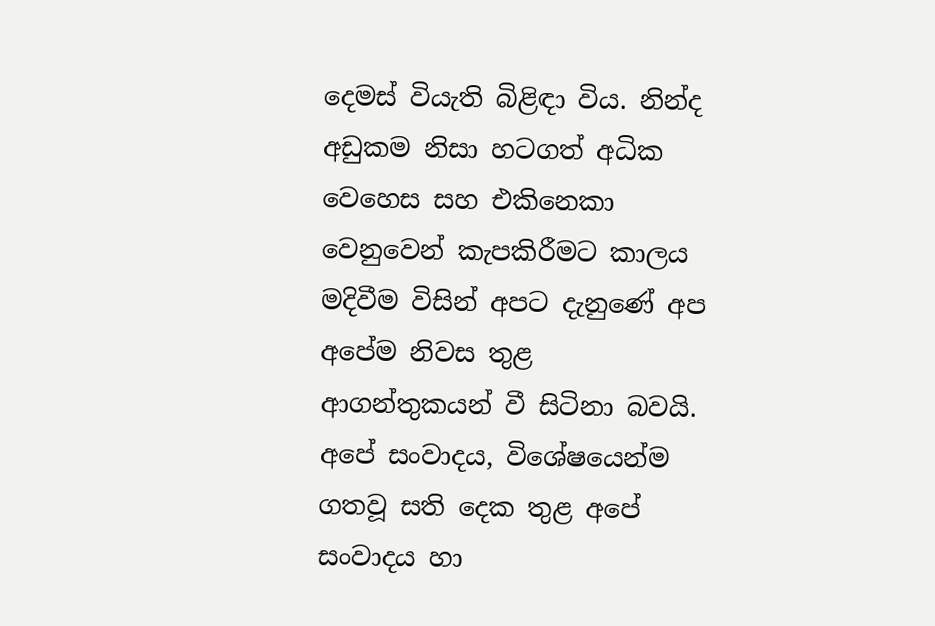දෙමස් වියැති බිළිඳා විය. නින්ද අඩුකම නිසා හටගත් අධික වෙහෙස සහ එකිනෙකා වෙනුවෙන් කැපකිරීමට කාලය මදිවීම විසින් අපට දැනුණේ අප අපේම නිවස තුළ ආගන්තුකයන් වී සිටිනා බවයි. අපේ සංවාදය, විශේෂයෙන්ම ගතවූ සති දෙක තුළ අපේ සංවාදය හා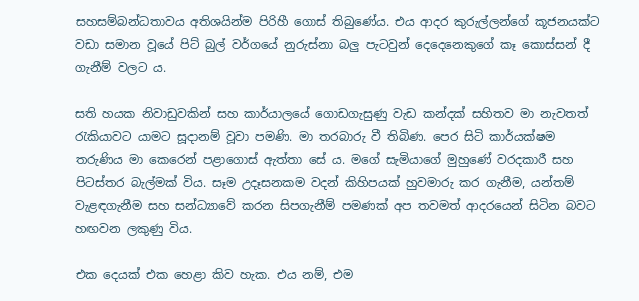සහසම්බන්ධතාවය අතිශයින්ම පිරිහී ගොස් තිබුණේය. එය ආදර කුරුල්ලන්ගේ කූජනයක්ට වඩා සමාන වූයේ පිට් බුල් වර්ගයේ නුරුස්නා බලු පැටවුන් දෙදෙනෙකුගේ කෑ කොස්සන් දී ගැනීම් වලට ය.

සති හයක නිවාඩුවකින් සහ කාර්යාලයේ ගොඩගැසුණු වැඩ කන්දක් සහිතව මා නැවතත් රැකියාවට යාමට සූදානම් වූවා පමණි. මා තරබාරු වී තිබිණ. පෙර සිටි කාර්යක්ෂම තරුණිය මා කෙරෙන් පළාගොස් ඇත්තා සේ ය. මගේ සැමියාගේ මුහුණේ වරදකාරී සහ පිටස්තර බැල්මක් විය. සෑම උදෑසනකම වදන් කිහිපයක් හුවමාරු කර ගැනීම, යන්තම් වැළඳගැනීම සහ සන්ධ්‍යාවේ කරන සිපගැනීම් පමණක් අප තවමත් ආදරයෙන් සිටින බවට හඟවන ලකුණු විය.

එක දෙයක් එක හෙළා කිව හැක. එය නම්, එම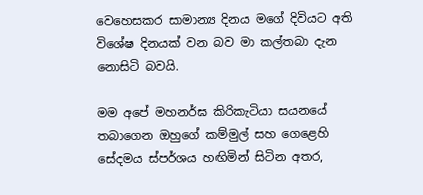වෙහෙසකර සාමාන්‍ය දිනය මගේ දිවියට අති විශේෂ දිනයක් වන බව මා කල්තබා දැන නොසිටි බවයි.

මම අපේ මහනර්ඝ කිරිකැටියා සයනයේ තබාගෙන ඔහුගේ කම්මුල් සහ ගෙළෙහි සේදමය ස්පර්ශය හඟිමින් සිටින අතර,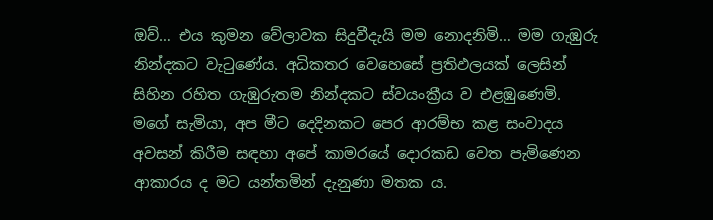ඔව්… එය කුමන වේලාවක සිදුවීදැයි මම නොදනිමි… මම ගැඹුරු නින්දකට වැටුණේය. අධිකතර වෙහෙසේ ප්‍රතිඵලයක් ලෙසින් සිහින රහිත ගැඹුරුතම නින්දකට ස්වයංක්‍රීය ව එළඹුණෙමි. මගේ සැමියා, අප මීට දෙදිනකට පෙර ආරම්භ කළ සංවාදය අවසන් කිරීම සඳහා අපේ කාමරයේ දොරකඩ වෙත පැමිණෙන ආකාරය ද මට යන්තමින් දැනුණා මතක ය.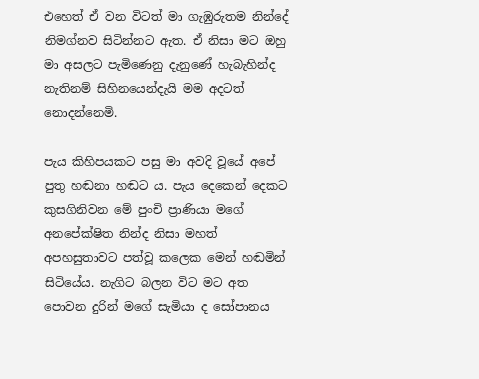එහෙත් ඒ වන විටත් මා ගැඹුරුතම නින්දේ නිමග්නව සිටින්නට ඇත. ඒ නිසා මට ඔහු මා අසලට පැමිණෙනු දැනුණේ හැබැහින්ද නැතිනම් සිහිනයෙන්දැයි මම අදටත් නොදන්නෙමි.

පැය කිහිපයකට පසු මා අවදි වූයේ අපේ පුතු හඬනා හඬට ය. පැය දෙකෙන් දෙකට කුසගිනිවන මේ පුංචි ප්‍රාණියා මගේ අනපේක්ෂිත නින්ද නිසා මහත් අපහසුතාවට පත්වූ කලෙක මෙන් හඬමින් සිටියේය. නැගිට බලන විට මට අත පොවන දුරින් මගේ සැමියා ද සෝපානය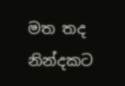මත තද නින්දකට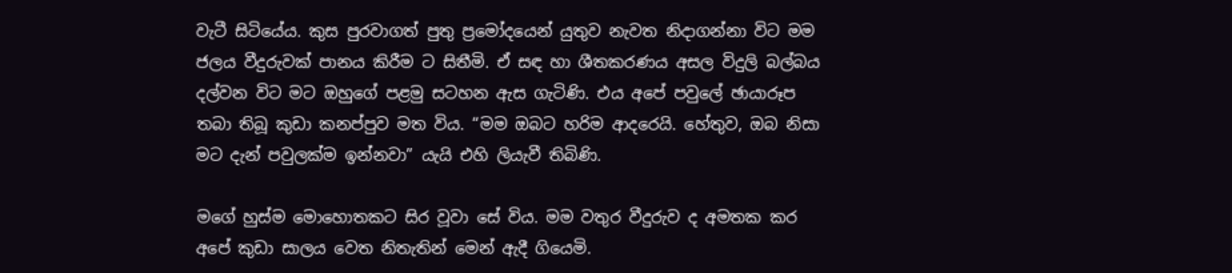වැටී සිටියේය. කුස පුරවාගත් පුතු ප්‍රමෝදයෙන් යුතුව නැවත නිදාගන්නා විට මම ජලය වීදුරුවක් පානය කිරීම ට සිතීමි. ඒ සඳ හා ශීතකරණය අසල විදුලි බල්බය දල්වන විට මට ඔහුගේ පළමු සටහන ඇස ගැටිණි. එය අපේ පවුලේ ඡායාරූප තබා තිබූ කුඩා කනප්පුව මත විය. “මම ඔබට හරිම ආදරෙයි. හේතුව, ඔබ නිසා මට දැන් පවුලක්ම ඉන්නවා” යැයි එහි ලියැවී තිබිණි.

මගේ හුස්ම මොහොතකට සිර වූවා සේ විය. මම වතුර වීදුරුව ද අමතක කර අපේ කුඩා සාලය වෙත නිතැතින් මෙන් ඇදී ගියෙමි.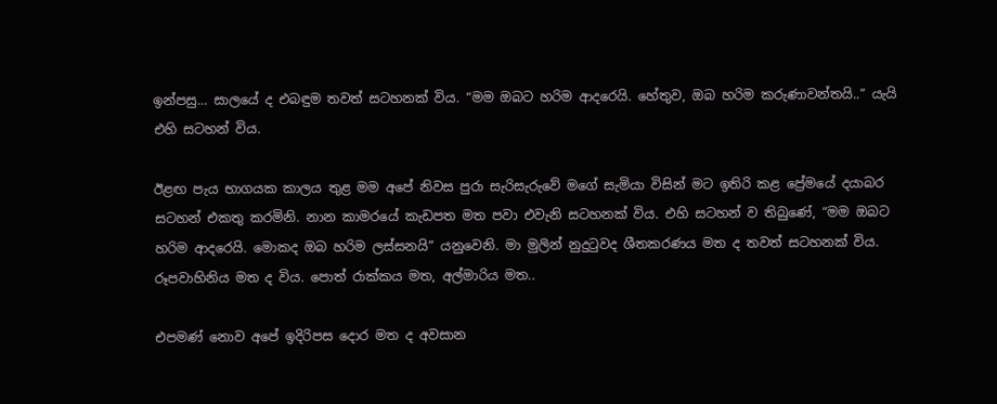ඉන්පසු… සාලයේ ද එබඳුම තවත් සටහනක් විය. “මම ඔබට හරිම ආදරෙයි. හේතුව, ඔබ හරිම කරුණාවන්තයි..” යැයි එහි සටහන් විය.

ඊළඟ පැය භාගයක කාලය තුළ මම අපේ නිවස පුරා සැරිසැරුවේ මගේ සැමියා විසින් මට ඉතිරි කළ ප්‍රේමයේ දයාබර සටහන් එකතු කරමිනි. නාන කාමරයේ කැඩපත මත පවා එවැනි සටහනක් විය. එහි සටහන් ව තිබුණේ, “මම ඔබට හරිම ආදරෙයි. මොකද ඔබ හරිම ලස්සනයි” යනුවෙනි. මා මුලින් නුදුටුවද ශීතකරණය මත ද තවත් සටහනක් විය. රූපවාහිනිය මත ද විය. පොත් රාක්කය මත, අල්මාරිය මත..

එපමණ් නොව අපේ ඉදිරිපස දොර මත ද අවසාන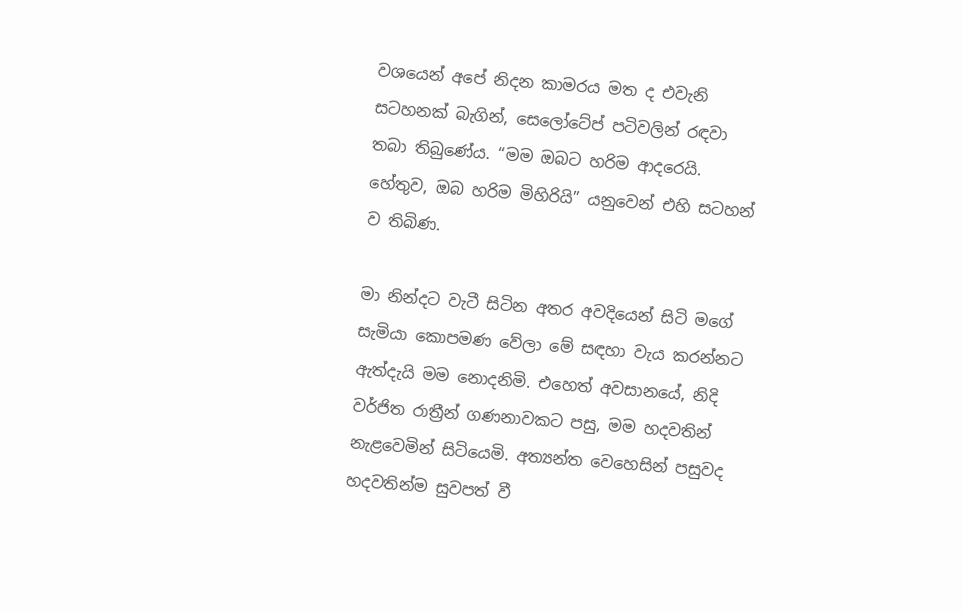වශයෙන් අපේ නිදන කාමරය මත ද එවැනි සටහනක් බැගින්, සෙලෝටේප් පටිවලින් රඳවා තබා තිබුණේය. “මම ඔබට හරිම ආදරෙයි. හේතුව, ඔබ හරිම මිහිරියි” යනුවෙන් එහි සටහන් ව තිබිණ.

මා නින්දට වැටී සිටින අතර අවදියෙන් සිටි මගේ සැමියා කොපමණ වේලා මේ සඳහා වැය කරන්නට ඇත්දැයි මම නොදනිමි. එහෙත් අවසානයේ, නිදි වර්ජිත රාත්‍රීන් ගණනාවකට පසු, මම හදවතින් නැළවෙමින් සිටියෙමි. අත්‍යන්ත වෙහෙසින් පසුවද හදවතින්ම සුවපත් වී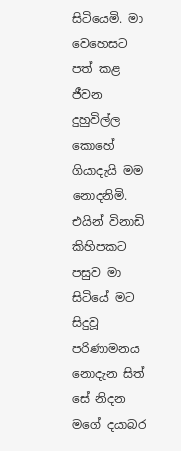සිටියෙමි. මා වෙහෙසට පත් කළ ජීවන දුහුවිල්ල කොහේ ගියාදැයි මම නොදනිමි. එයින් විනාඩි කිහිපකට පසුව මා සිටියේ මට සිදුවූ පරිණාමනය නොදැන සිත් සේ නිදන මගේ දයාබර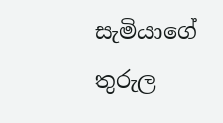සැමියාගේ තුරුල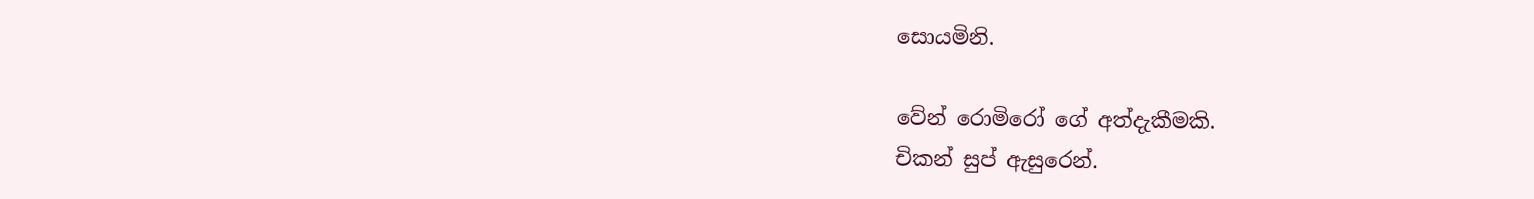සොයමිනි.

වේන් රොමිරෝ ගේ අත්දැකීමකි.
චිකන් සුප් ඇසුරෙන්.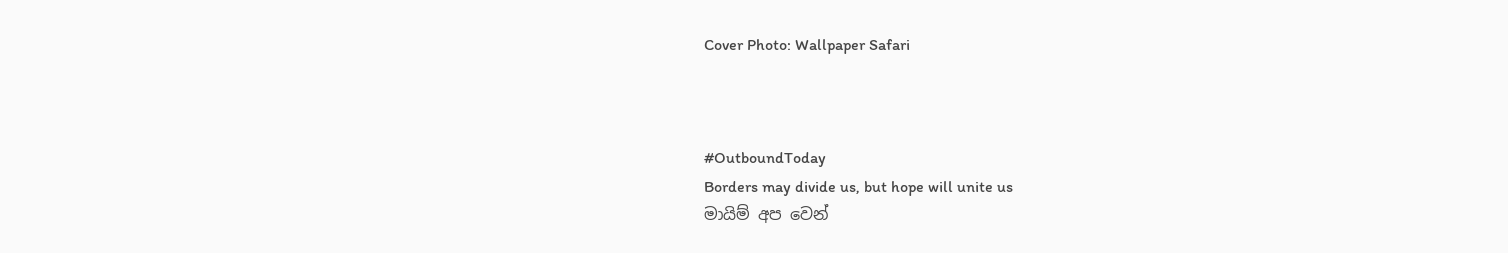Cover Photo: Wallpaper Safari



#OutboundToday
Borders may divide us, but hope will unite us
මායිම් අප වෙන්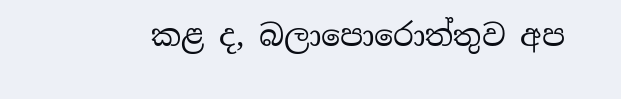කළ ද, බලාපොරොත්තුව අප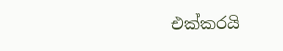එක්කරයි